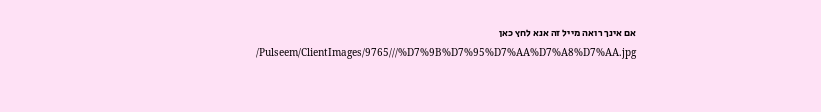אם אינך רואה מייל זה אנא לחץ כאן
/Pulseem/ClientImages/9765///%D7%9B%D7%95%D7%AA%D7%A8%D7%AA.jpg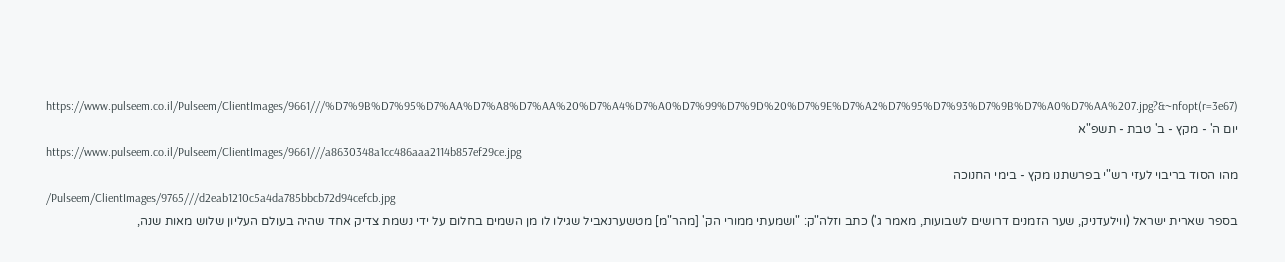https://www.pulseem.co.il/Pulseem/ClientImages/9661///%D7%9B%D7%95%D7%AA%D7%A8%D7%AA%20%D7%A4%D7%A0%D7%99%D7%9D%20%D7%9E%D7%A2%D7%95%D7%93%D7%9B%D7%A0%D7%AA%207.jpg?&~nfopt(r=3e67)
יום ה' - מקץ - ב' טבת - תשפ"א
https://www.pulseem.co.il/Pulseem/ClientImages/9661///a8630348a1cc486aaa2114b857ef29ce.jpg
מהו הסוד בריבוי לעזי רש"י בפרשתנו מקץ - בימי החנוכה
/Pulseem/ClientImages/9765///d2eab1210c5a4da785bbcb72d94cefcb.jpg
בספר שארית ישראל (ווילעדניק, שער הזמנים דרושים לשבועות, מאמר ג') כתב וזלה"ק: "ושמעתי ממורי הק' [מהר"מ] מטשערנאביל שגילו לו מן השמים בחלום על ידי נשמת צדיק אחד שהיה בעולם העליון שלוש מאות שנה,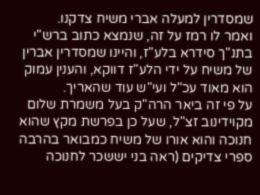שמסדרין למעלה אברי משיח צדקנו.
ואמר לו רמז על זה, שנמצא כתוב ברש"י בתנ"ך סידרא בלע"ז, והיינו שמסדרין אברין של משיח על ידי הלע"ז דווקא, והענין עמוק הוא מאוד עכ"ל ועי"ש עוד שהאריך.
על פי זה ביאר הרה"ק בעל משמרת שלום מקוידינוב זצ"ל, שעל כן בפרשת מקץ שהוא חנוכה והוא אורו של משיח כמבואר בהרבה ספרי צדיקים (ראה בני יששכר לחנוכה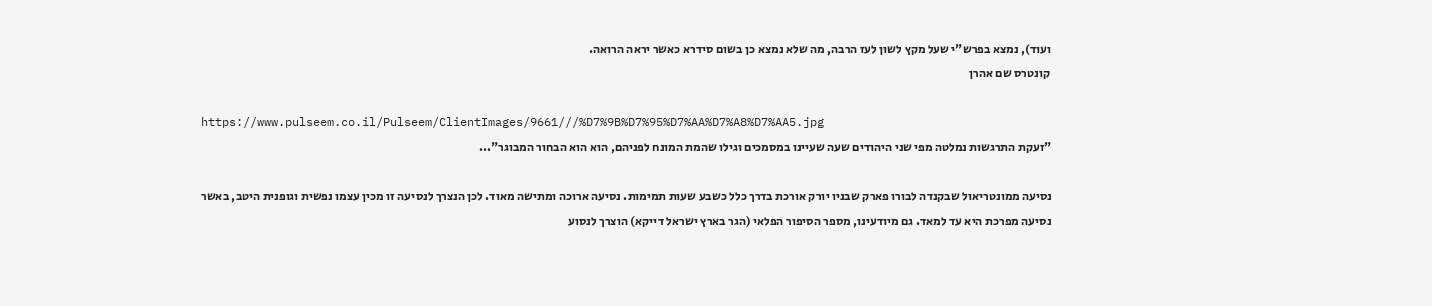ועוד), נמצא בפרש"י שעל מקץ לשון לעז הרבה, מה שלא נמצא כן בשום סידרא כאשר יראה הרואה.
 קונטרס שם אהרן

https://www.pulseem.co.il/Pulseem/ClientImages/9661///%D7%9B%D7%95%D7%AA%D7%A8%D7%AA5.jpg
"זעקת התרגשות נמלטה מפי שני היהודים שעה שעיינו במסמכים וגילו שהמת המונח לפניהם, הוא הוא הבחור המבוגר"...

נסיעה ממונטריאול שבקנדה לבורו פארק שבניו יורק אורכת בדרך כלל כשבע שעות תמימות. נסיעה ארוכה ומתישה מאוד. לכן הנצרך לנסיעה זו מכין עצמו נפשית וגופנית היטב, באשר נסיעה מפרכת היא עד למאד. גם מיודעינו, מספר הסיפור הפלאי (הגר בארץ ישראל דייקא) הוצרך לנסוע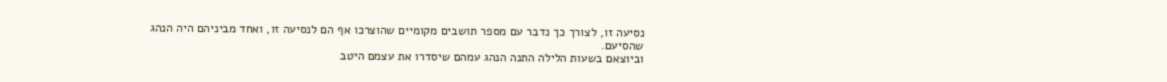נסיעה זו, לצורך כך נדבר עם מספר תושבים מקומיים שהוצרכו אף הם לנסיעה זו, ואחד מביניהם היה הנהג שהסיעם.
וביוצאם בשעות הלילה התנה הנהג עמהם שיסדרו את עצמם היטב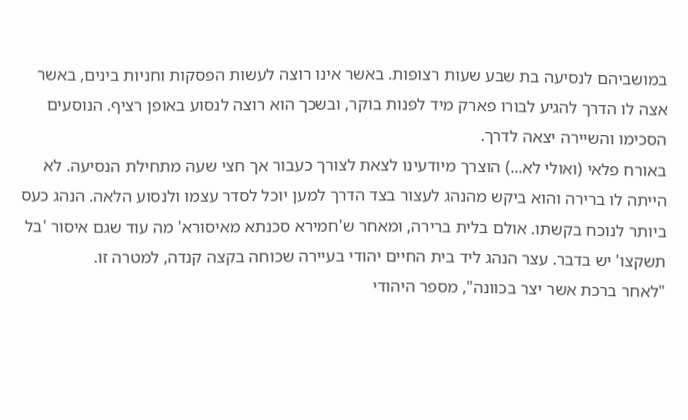במושביהם לנסיעה בת שבע שעות רצופות. באשר אינו רוצה לעשות הפסקות וחניות בינים, באשר אצה לו הדרך להגיע לבורו פארק מיד לפנות בוקר, ובשכך הוא רוצה לנסוע באופן רציף. הנוסעים הסכימו והשיירה יצאה לדרך.
באורח פלאי (ואולי לא...) הוצרך מיודעינו לצאת לצורך כעבור אך חצי שעה מתחילת הנסיעה. לא הייתה לו ברירה והוא ביקש מהנהג לעצור בצד הדרך למען יוכל לסדר עצמו ולנסוע הלאה. הנהג כעס ביותר לנוכח בקשתו. אולם בלית ברירה, ומאחר ש'חמירא סכנתא מאיסורא' מה עוד שגם איסור 'בל תשקצו' יש בדבר. עצר הנהג ליד בית החיים יהודי בעיירה שכוחה בקצה קנדה, למטרה זו.
"לאחר ברכת אשר יצר בכוונה", מספר היהודי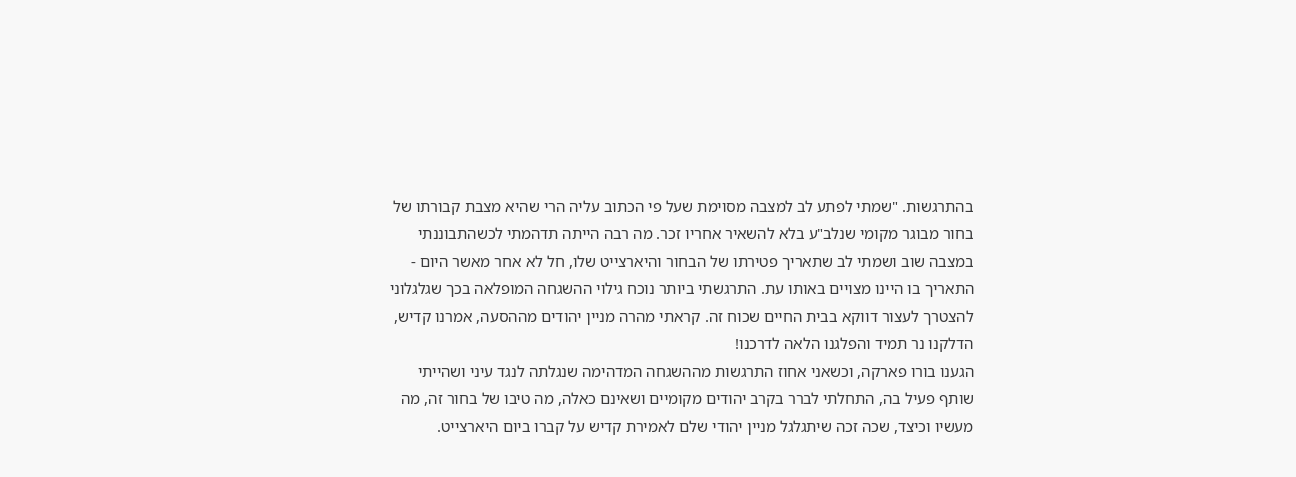בהתרגשות. "שמתי לפתע לב למצבה מסוימת שעל פי הכתוב עליה הרי שהיא מצבת קבורתו של בחור מבוגר מקומי שנלב"ע בלא להשאיר אחריו זכר. מה רבה הייתה תדהמתי לכשהתבוננתי במצבה שוב ושמתי לב שתאריך פטירתו של הבחור והיארצייט שלו, חל לא אחר מאשר היום - התאריך בו היינו מצויים באותו עת. התרגשתי ביותר נוכח גילוי ההשגחה המופלאה בכך שגלגלוני להצטרך לעצור דווקא בבית החיים שכוח זה. קראתי מהרה מניין יהודים מההסעה, אמרנו קדיש, הדלקנו נר תמיד והפלגנו הלאה לדרכנו!
הגענו בורו פארקה, וכשאני אחוז התרגשות מההשגחה המדהימה שנגלתה לנגד עיני ושהייתי שותף פעיל בה, התחלתי לברר בקרב יהודים מקומיים ושאינם כאלה, מה טיבו של בחור זה, מה מעשיו וכיצד, שכה זכה שיתגלגל מניין יהודי שלם לאמירת קדיש על קברו ביום היארצייט.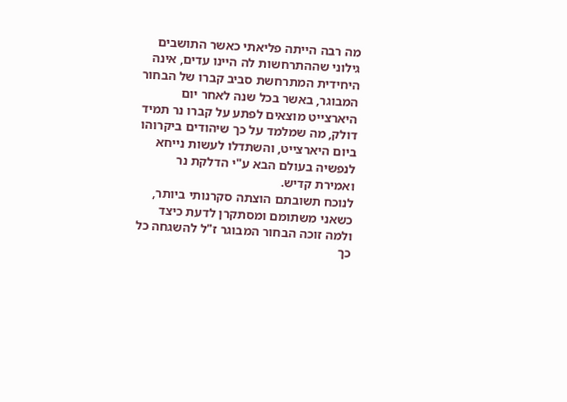מה רבה הייתה פליאתי כאשר התושבים גילוני שההתרחשות לה היינו עדים, אינה היחידית המתרחשת סביב קברו של הבחור המבוגר, באשר בכל שנה לאחר יום היארצייט מוצאים לפתע על קברו נר תמיד דולק, מה שמלמד על כך שיהודים ביקרוהו ביום היארצייט, והשתדלו לעשות נייחא לנפשיה בעולם הבא ע"י הדלקת נר ואמירת קדיש.
לנוכח תשובתם הוצתה סקרנותי ביותר, כשאני משתומם ומסתקרן לדעת כיצד ולמה זוכה הבחור המבוגר ז"ל להשגחה כל כך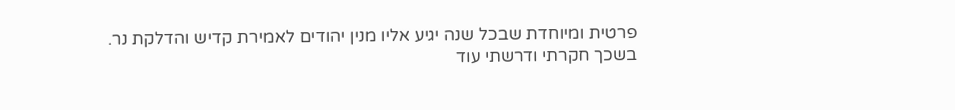פרטית ומיוחדת שבכל שנה יגיע אליו מנין יהודים לאמירת קדיש והדלקת נר.
בשכך חקרתי ודרשתי עוד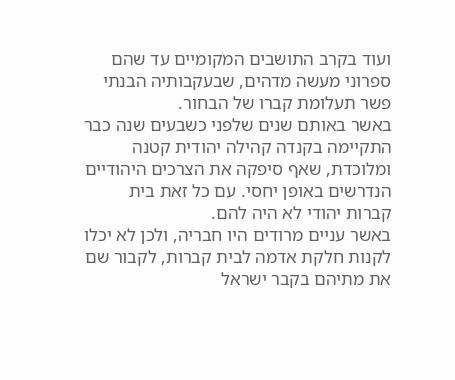ועוד בקרב התושבים המקומיים עד שהם ספרוני מעשה מדהים, שבעקבותיה הבנתי פשר תעלומת קברו של הבחור.
באשר באותם שנים שלפני כשבעים שנה כבר התקיימה בקנדה קהילה יהודית קטנה ומלוכדת, שאף סיפקה את הצרכים היהודיים הנדרשים באופן יחסי. עם כל זאת בית קברות יהודי לא היה להם.
באשר עניים מרודים היו חבריה, ולכן לא יכלו לקנות חלקת אדמה לבית קברות, לקבור שם את מתיהם בקבר ישראל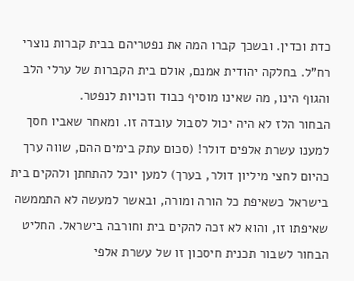כדת וכדין. ובשכך קברו המה את נפטריהם בבית קברות נוצרי רח"ל. בחלקה יהודית אמנם, אולם בית הקברות של ערלי הלב והגוף הינו, מה שאינו מוסיף כבוד וזכויות לנפטר.
הבחור הלז לא היה יכול לסבול עובדה זו. ומאחר שאביו חסך למענו עשרת אלפים דולר! (סכום עתק בימים ההם, שווה ערך כהיום לחצי מיליון דולר, בערך) למען יוכל להתחתן ולהקים בית בישראל כשאיפת כל הורה ומורה, ובאשר למעשה לא התממשה שאיפתו זו, והוא לא זכה להקים בית וחורבה בישראל. החליט הבחור לשבור תכנית חיסכון זו של עשרת אלפי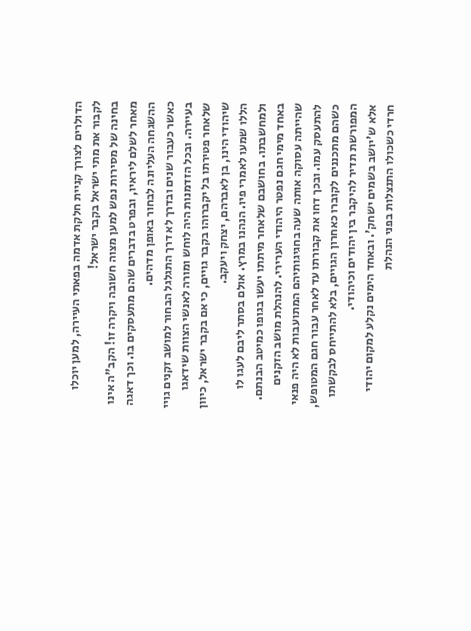הדולרים לצורך קניית חלקת אדמה בפאתי העיירה, למען יוכלו לקבור את מתי ישראל בקבר ישראל!
בחינה של מסירות נפש למען מצוה חשובה ויקרה זו! הקב"ה אינו מאחר לשלם ליראיו, ובפרט בדברים שהם מתעסקים בו. וכך דאגה ההשגחה העליונה לבחור באופן מדהים.
כאשר כעבור שנים ובדרך לא דרך התגלגל הבחור למושב זקנים גויי בעיירה. ובכל הזדמנות היה לוחש ומורה לאנשי הצוות שידאגו שלאחר פטירתו בל יקברוהו בקבר גויים, כי אם בקבר ישראל, כיוון שיהודי הינו, בן לאברהם, יצחק ויעקב.
הללו שמעו לאמרי פיו. הנהנו במרץ. אולם בסתר ליבם לעגו לו ולמחשבתו. בחושבם שלאחר מיתתו יעשו בגופו כמיטב הבנתם.
באחד מימי חגם נפטר היהודי הערירי. להנהלת מושב הזקנים שהייתה עסוקה אותה שעה בחגיגותיהם המתועבות לא היה פנאי להתעסק עמו. ובכך דחו את קבורתו עד לאחר עבור חגם המטופש, כשהם מתכננים לקוברו כאחרון הגויים, בלא להתייחס לבקשתו המפורשת תדיר להיקבר בין יהודים וכיהודי.
אלא ש'יושב בשמים ישחק'. ובאחד הימים נקלע למקום יהודי חרדי כשכולו התנצלות בפני הנהלת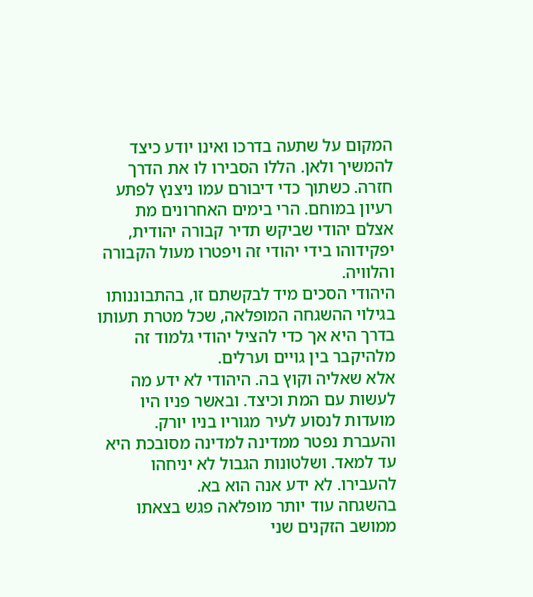המקום על שתעה בדרכו ואינו יודע כיצד להמשיך ולאן. הללו הסבירו לו את הדרך חזרה. כשתוך כדי דיבורם עמו ניצנץ לפתע רעיון במוחם. הרי בימים האחרונים מת אצלם יהודי שביקש תדיר קבורה יהודית, יפקידוהו בידי יהודי זה ויפטרו מעול הקבורה והלוויה.
היהודי הסכים מיד לבקשתם זו, בהתבוננותו בגילוי ההשגחה המופלאה, שכל מטרת תעותו בדרך היא אך כדי להציל יהודי גלמוד זה מלהיקבר בין גויים וערלים.
אלא שאליה וקוץ בה. היהודי לא ידע מה לעשות עם המת וכיצד. ובאשר פניו היו מועדות לנסוע לעיר מגוריו בניו יורק. והעברת נפטר ממדינה למדינה מסובכת היא עד למאד. ושלטונות הגבול לא יניחהו להעבירו. לא ידע אנה הוא בא.
בהשגחה עוד יותר מופלאה פגש בצאתו ממושב הזקנים שני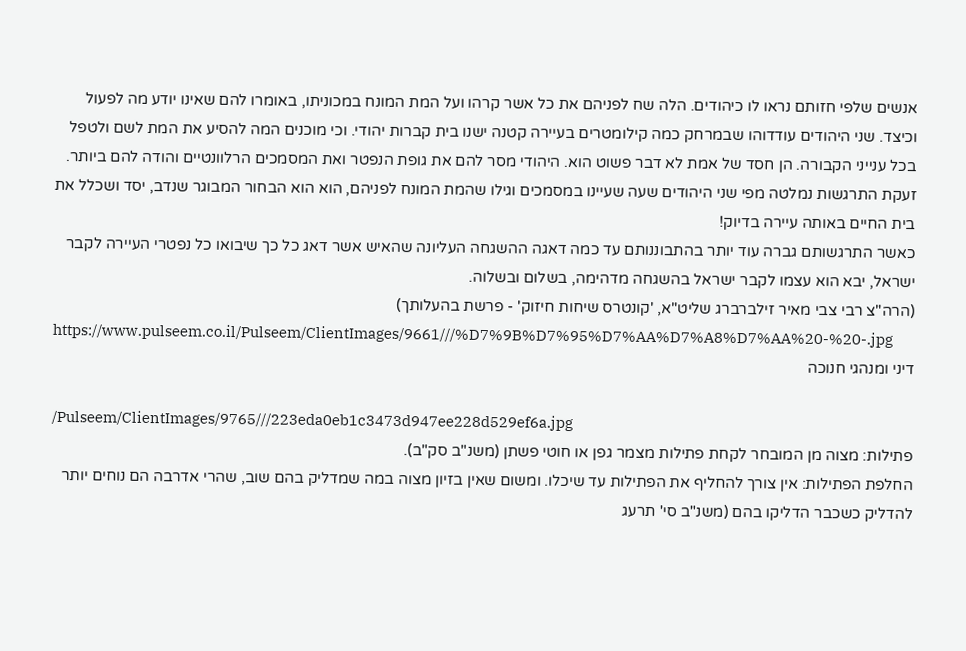אנשים שלפי חזותם נראו לו כיהודים. הלה שח לפניהם את כל אשר קרהו ועל המת המונח במכוניתו, באומרו להם שאינו יודע מה לפעול וכיצד. שני היהודים עודדוהו שבמרחק כמה קילומטרים בעיירה קטנה ישנו בית קברות יהודי. וכי מוכנים המה להסיע את המת לשם ולטפל בכל ענייני הקבורה. הן חסד של אמת לא דבר פשוט הוא. היהודי מסר להם את גופת הנפטר ואת המסמכים הרלוונטיים והודה להם ביותר.
זעקת התרגשות נמלטה מפי שני היהודים שעה שעיינו במסמכים וגילו שהמת המונח לפניהם, הוא הוא הבחור המבוגר שנדב, יסד ושכלל את בית החיים באותה עיירה בדיוק!
כאשר התרגשותם גברה עוד יותר בהתבוננותם עד כמה דאגה ההשגחה העליונה שהאיש אשר דאג כל כך שיבואו כל נפטרי העיירה לקבר ישראל, יבא הוא עצמו לקבר ישראל בהשגחה מדהימה, בשלום ובשלוה.
(הרה"צ רבי צבי מאיר זילברברג שליט"א, 'קונטרס שיחות חיזוק' - פרשת בהעלותך)
https://www.pulseem.co.il/Pulseem/ClientImages/9661///%D7%9B%D7%95%D7%AA%D7%A8%D7%AA%20-%20-.jpg
דיני ומנהגי חנוכה

/Pulseem/ClientImages/9765///223eda0eb1c3473d947ee228d529ef6a.jpg
פתילות: מצוה מן המובחר לקחת פתילות מצמר גפן או חוטי פשתן (משנ"ב סק"ב).
החלפת הפתילות: אין צורך להחליף את הפתילות עד שיכלו. ומשום שאין בזיון מצוה במה שמדליק בהם שוב, שהרי אדרבה הם נוחים יותר להדליק כשכבר הדליקו בהם (משנ"ב סי' תרעג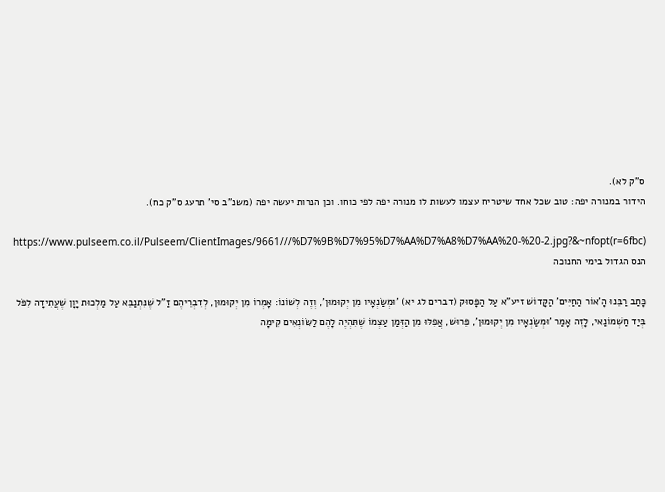ס"ק לא).
הידור במנורה יפה: טוב שכל אחד שיטריח עצמו לעשות לו מנורה יפה לפי כוחו. וכן הנרות יעשה יפה (משנ"ב סי' תרעג ס"ק כח).

https://www.pulseem.co.il/Pulseem/ClientImages/9661///%D7%9B%D7%95%D7%AA%D7%A8%D7%AA%20-%20-2.jpg?&~nfopt(r=6fbc)
הנס הגדול בימי החנוכה

כָּתַב רַבֵּנוּ הָ'אוֹר הַחַיִּים' הַקָּדוֹשׁ זיע"א עַל הַפָּסוּק (דברים לג יא) 'וּמְשַׂנְאָיו מִן יְקוּמוּן', וְזֶה לְשׁוֹנוֹ: אָמְרוֹ מִן יְקוּמוּן, לְדִבְרֵיהֶם זַ"ל שֶׁנִּתְנַבֵּא עַל מַלְכוּת יָוָן שֶׁעֲתִידָה לִפֹּל בְּיַד חַשְׁמוֹנַאי, לָזֶה אָמַר 'וּמְשַׂנְאָיו מִן יְקוּמוּן', פֵּרוּשׁ, אֲפִלּוּ מִן הַזְּמַן עַצְמוֹ שֶׁתִּהְיֶה לָהֶם לַשּׂוֹנְאִים קִימָה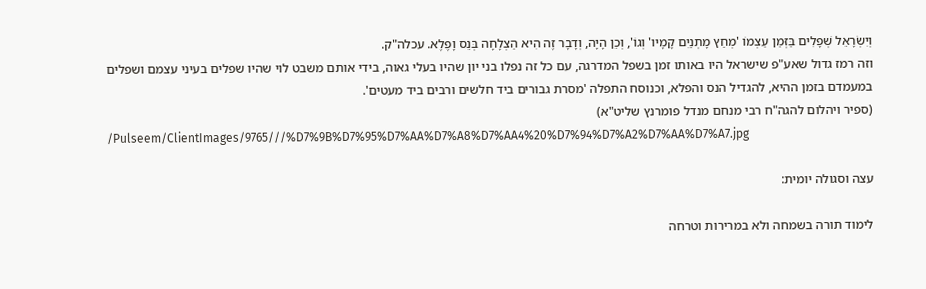וְיִשְׂרָאֵל שְׁפָלִים בַּזְּמַן עַצְמוֹ 'מְחַץ מָתְנַיִם קָמָיו' וְגוֹ', וְכֵן הָיָה, וְדָבָר זֶה הִיא הַצְלָחָה בְּנֵס וָפֶלֶא. עכלה"ק.
וזה רמז גדול שאע"פ שישראל היו באותו זמן בשפל המדרגה, עם כל זה נפלו בני יון שהיו בעלי גאוה, בידי אותם משבט לוי שהיו שפלים בעיני עצמם ושפלים במעמדם בזמן ההיא, להגדיל הנס והפלא, וכנוסח התפלה 'מסרת גבורים ביד חלשים ורבים ביד מעטים'.
(ספיר ויהלום להגה"ח רבי מנחם מנדל פומרנץ שליט"א)
/Pulseem/ClientImages/9765///%D7%9B%D7%95%D7%AA%D7%A8%D7%AA4%20%D7%94%D7%A2%D7%AA%D7%A7.jpg

עצה וסגולה יומית:

לימוד תורה בשמחה ולא במרירות וטרחה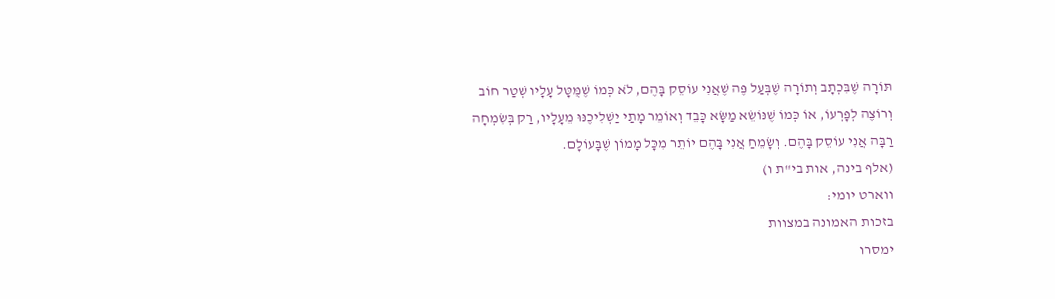תּוֹרָה שֶׁבִּכְתָב וְתוֹרָה שֶׁבְּעַל פֶּה שֶׁאֲנִי עוֹסֵק בָּהֶם, לֹא כְּמוֹ שֶׁמֻּטָּל עָלָיו שְׁטַר חוֹב וְרוֹצֶה לְפָרְעוֹ, אוֹ כְּמוֹ שֶׁנּוֹשֵׂא מַשָּׂא כָּבֵד וְאוֹמֵר מָתַי יַשְׁלִיכֶנּוּ מֵעָלָיו, רַק בְּשִׂמְחָה רַבָּה אֲנִי עוֹסֵק בָּהֶם. וְשָׂמֵחַ אֲנִי בָּהֶם יוֹתֵר מִכָּל מָמוֹן שֶׁבָּעוֹלָם.
(אלף בינה, אות בי"ת ו)
ווארט יומי:
בזכות האמונה במצוות
ימסרו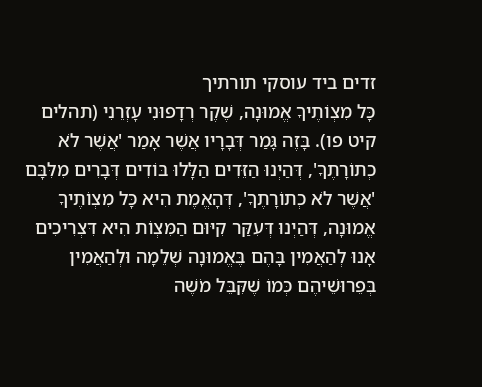זדים ביד עוסקי תורתיך
כָּל מִצְוֹתֶיךָ אֱמוּנָה, שֶׁקֶר רְדָפוּנִי עָזְרֵנִי (תהלים קיט פו). בָּזֶה גָּמַר דְּבָרָיו אֲשֶׁר אָמַר 'אֲשֶׁר לֹא כְתוֹרָתֶךָ', דְּהַיְנוּ הַזֵּדִים הַלָּלוּ בּוֹדִים דְּבָרִים מִלִּבָּם 'אֲשֶׁר לֹא כְתוֹרָתֶךָ', דְּהָאֱמֶת הִיא כָּל מִצְוֹתֶיךָ אֱמוּנָה, דְּהַיְנוּ דְּעִקַּר קִיּוּם הַמִּצְוֹת הִיא דִּצְרִיכִים אָנוּ לְהַאֲמִין בָּהֶם בֶּאֱמוּנָה שְׁלֵמָה וּלְהַאֲמִין בְּפֵרוּשֵׁיהֶם כְּמוֹ שֶׁקִּבֵּל מֹשֶׁה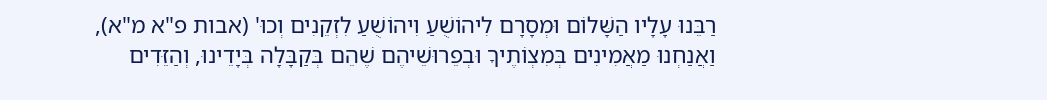רַבֵּנוּ עָלָיו הַשָּׁלוֹם וּמְסָרָם לִיהוֹשֻׁעַ וִיהוֹשֻׁעַ לִזְקֵנִים וְכוּ' (אבות פ"א מ"א), וַאֲנַחְנוּ מַאֲמִינִים בְּמִצְוֹתֶיךָ וּבְפֵרוּשֵׁיהֶם שֶׁהֵם בְּקַבָּלָה בְּיָדֵינוּ, וְהַזֵּדִים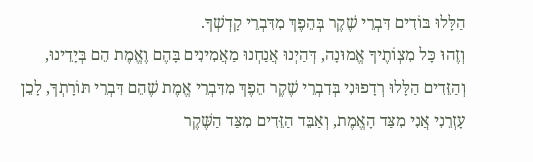הַלָּלוּ בּוֹדִים דִּבְרֵי שֶׁקֶר בְּהֵפֶךְ מִדִּבְרֵי קָדְשְׁךָ.
וְזֶהוּ כָּל מִצְוֹתֶיךָ אֱמוּנָה, דְּהַיְנוּ אֲנַחְנוּ מַאֲמִינִים בָּהֶם וֶאֱמֶת הֵם בְּיָדֵינוּ, וְהַזֵּדִים הַלָּלוּ רְדָפוּנִי בְּדִבְרֵי שֶׁקֶר הֵפֶךְ מִדִּבְרֵי אֱמֶת שֶׁהֵם דִּבְרֵי תּוֹרָתְךָ, לָכֵן עָזְרֵנִי אֲנִי מִצַּד הָאֱמֶת, וְאַבֵּד הַזֵּדִים מִצַּד הַשֶּׁקֶר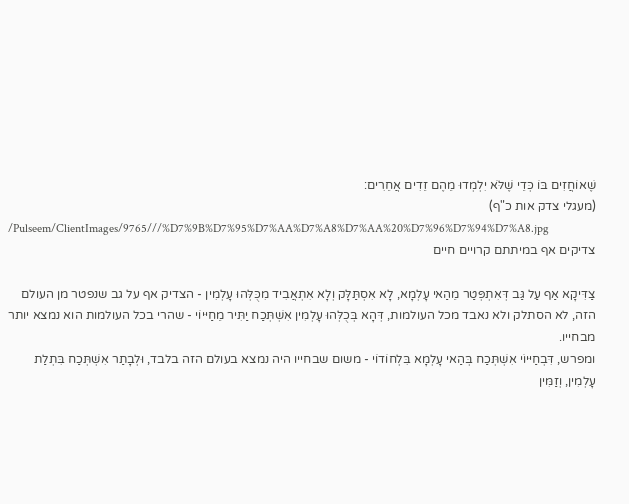שֶׁאוֹחֲזִים בּוֹ כְּדֵי שֶׁלֹּא יִלְמְדוּ מֵהֶם זֵדִים אֲחֵרִים:
(מעגלי צדק אות כ"ף)
/Pulseem/ClientImages/9765///%D7%9B%D7%95%D7%AA%D7%A8%D7%AA%20%D7%96%D7%94%D7%A8.jpg
צדיקים אף במיתתם קרויים חיים

צַדִּיקָא אַף עַל גַּב דְּאִתְפְּטַר מֵהַאי עָלְמָא, לָא אִסְתַּלָּק וְלָא אִתְאֲבִיד מִכֻּלְּהוּ עָלְמִין - הצדיק אף על גב שנפטר מן העולם הזה, לא הסתלק ולא נאבד מכל העולמות, דְּהָא בְּכֻלְּהוּ עָלְמִין אִשְׁתְּכַח יַתִּיר מֵחַיּיוֹי - שהרי בכל העולמות הוא נמצא יותר מבחייו.
ומפרש, דִּבְחַיּיוֹי אִשְׁתְּכַח בְּהַאי עָלְמָא בִּלְחוֹדוֹי - משום שבחייו היה נמצא בעולם הזה בלבד, וּלְבָתַר אִשְׁתְּכַח בִּתְלַת עָלְמִין, וְזַמִּין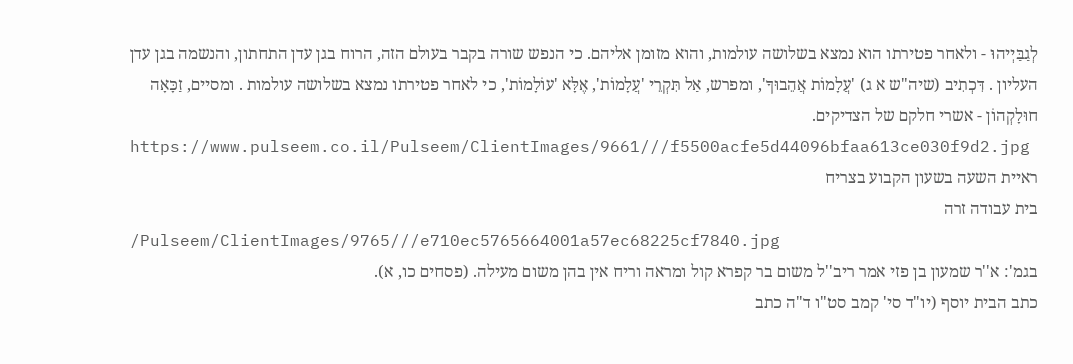לְגַבַּיְיהוּ - ולאחר פטירתו הוא נמצא בשלושה עולמות, והוא מזומן אליהם. כי הנפש שורה בקבר בעולם הזה, הרוח בגן עדן התחתון, והנשמה בגן עדן העליון . דִּכְתִיב (שיה"ש א ג) 'עֲלָמוֹת אֲהֵבוּךָ', ומפרש, אַל תִּקְרֵי 'עֲלָמוֹת', אֶלָּא 'עוֹלָמוֹת', כי לאחר פטירתו נמצא בשלושה עולמות . ומסיים, זַכָּאָה חוּלָקְהוֹן - אשרי חלקם של הצדיקים.
https://www.pulseem.co.il/Pulseem/ClientImages/9661///f5500acfe5d44096bfaa613ce030f9d2.jpg
ראיית השעה בשעון הקבוע בצריח
בית עבודה זרה
/Pulseem/ClientImages/9765///e710ec5765664001a57ec68225cf7840.jpg
בגמ': א''ר שמעון בן פזי אמר ריב''ל משום בר קפרא קול ומראה וריח אין בהן משום מעילה. (פסחים כו, א).
כתב הבית יוסף (יו"ד סי' קמב סט"ו ד"ה כתב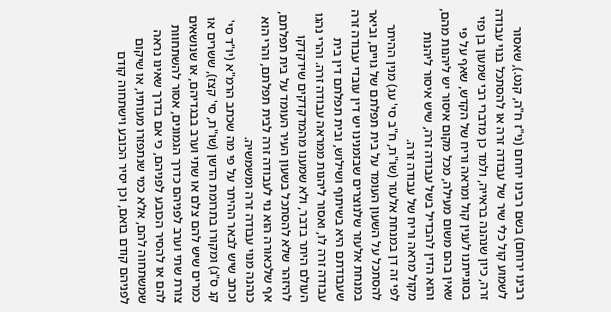רבינו ירוחם) בשם רבינו ירוחם (ני"ז ח"ה, קנט.), שאסור לשמוע קול כלי שיר של עבודה זרה או להסתכל בנוי עבודה זרה, כיון שנהנה בראייה, ולמד כן מדברי רבי שמעון בן פזי בסוגייתנו לענין קול ומראה וריח של הקדש, שאף על פי שאין בהם משום מעילה, מכל מקום איסור יש ליהנות מהם, והוא הדין להבדיל בשל עבודה זרה, שיש איסור ליהנות מקול מראה וריח של עבודה זרה.
לפי זה דן במנחת אלעזר (שו"ת, ח"ב סי' עג) מנין ההיתר להסתכל על השעון העומד על בית תפלתם של גויים, וביאר במנחת אלעזר שלנוצרים שבזמנינו יש דין עובדי עבודה זרה שעבודתם היא בשיתוף ושילוש, ובית תפלתם דין בית עבודה זרה לו, ואסור ליהנות ממראה עבודה זרה. והרי נהגו העולם היתר בדבר, ולא שמענו מהמדקדקים שידקדקו להיזהר שלא להסתכל בשעון העיר העומד על בית תפלתם, אף שלכאורה הוא נוי לעבודה זרה לבית תפלתם, והרי הוא כנהנה מנוי עבודה זרה ומשמשיה.
וכתב שיש לבאר ההיתר על פי מה שכתב הרמ"א (יו"ד סי' קנ ס"ג) ומקורו בתרומת הדשן (שו"ת, סי' קצז), ששרים או כמרים שיש להם צלם או שתי וערב בבגדיהם, או שנושאים צורת שתי וערב לפניהם כדרך הגמונים, אסור להשתחוות להם או להסיר הכובע לפניהם, כי אם בדרך שאינו נראה שמשתחוה להם, אלא כמי שנתפזרו מעותיו, או שיקום לפניהם קודם בואם, וכן יסיר הכובע וישתחוה קודם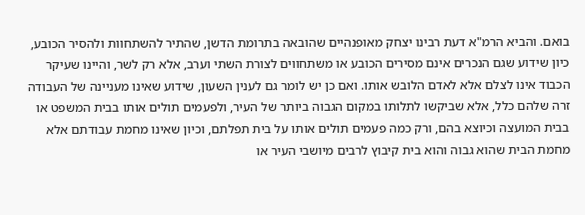בואם. והביא הרמ"א דעת רבינו יצחק מאופנהיים שהובאה בתרומת הדשן, שהתיר להשתחוות ולהסיר הכובע, כיון שידוע שגם הנכרים אינם מסירים הכובע או משתחווים לצורת השתי וערב, אלא רק לשר, והיינו שעיקר הכבוד אינו לצלם אלא לאדם הלובש אותו. ואם כן יש לומר גם לענין השעון, שידוע שאינו מעניינה של העבודה זרה שלהם כלל, אלא שביקשו לתלותו במקום הגבוה ביותר של העיר, ולפעמים תולים אותו בבית המשפט או בבית המועצה וכיוצא בהם, ורק כמה פעמים תולים אותו על בית תפלתם, וכיון שאינו מחמת עבודתם אלא מחמת הבית שהוא גבוה והוא בית קיבוץ לרבים מיושבי העיר או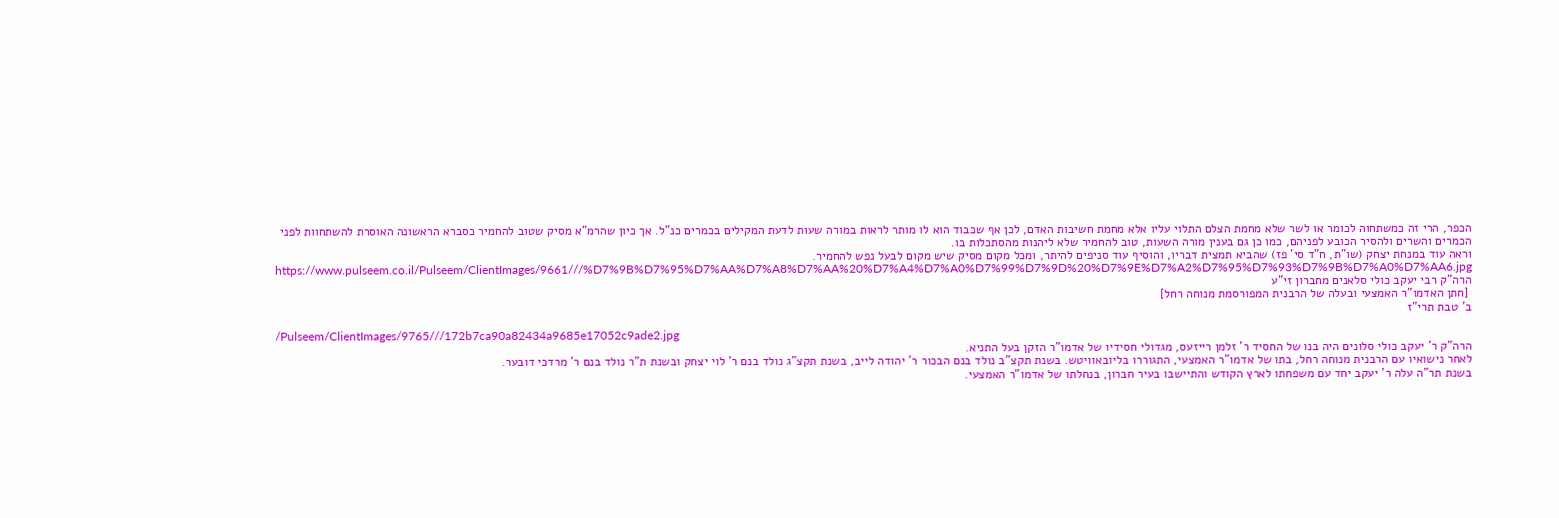הכפר, הרי זה כמשתחוה לכומר או לשר שלא מחמת הצלם התלוי עליו אלא מחמת חשיבות האדם, לכן אף שכבוד הוא לו מותר לראות במורה שעות לדעת המקילים בכמרים כנ"ל. אך כיון שהרמ"א מסיק שטוב להחמיר כסברא הראשונה האוסרת להשתחוות לפני הכמרים והשרים ולהסיר הכובע לפניהם, כמו כן גם בענין מורה השעות, טוב להחמיר שלא ליהנות מהסתכלות בו.
וראה עוד במנחת יצחק (שו"ת, ח"ד סי' פז) שהביא תמצית דבריו, והוסיף עוד סניפים להיתר, ומכל מקום מסיק שיש מקום לבעל נפש להחמיר.
https://www.pulseem.co.il/Pulseem/ClientImages/9661///%D7%9B%D7%95%D7%AA%D7%A8%D7%AA%20%D7%A4%D7%A0%D7%99%D7%9D%20%D7%9E%D7%A2%D7%95%D7%93%D7%9B%D7%A0%D7%AA6.jpg
הרה"ק רבי יעקב כולי סלאנים מחברון זי"ע
 [חתן האדמו"ר האמצעי ובעלה של הרבנית המפורסמת מנוחה רחל]
ב' טבת תרי"ז

/Pulseem/ClientImages/9765///172b7ca90a82434a9685e17052c9ade2.jpg
הרה"ק ר' יעקב כולי סלונים היה בנו של החסיד ר' זלמן רייזעס, מגדולי חסידיו של אדמו"ר הזקן בעל התניא.
לאחר נישואיו עם הרבנית מנוחה רחל, בתו של אדמו"ר האמצעי, התגוררו בליובאוויטש. בשנת תקצ"ב נולד בנם הבכור ר' יהודה לייב, בשנת תקצ"ג נולד בנם ר' לוי יצחק ובשנת ת"ר נולד בנם ר' מרדכי דובער.
בשנת תר"ה עלה ר' יעקב יחד עם משפחתו לארץ הקודש והתיישבו בעיר חברון, בנחלתו של אדמו"ר האמצעי.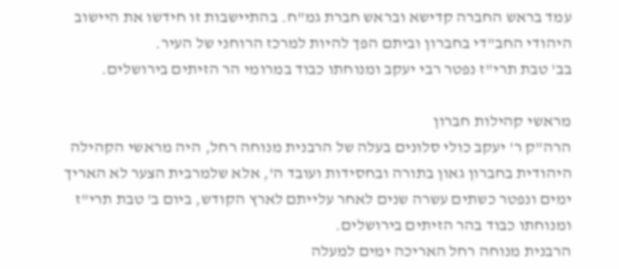עמד בראש החברה קדישא ובראש חברת גמ"ח. בהתיישבות זו חידשו את היישוב היהודי החב"די בחברון וביתם הפך להיות למרכז הרוחני של העיר.
בב' טבת תרי"ז נפטר רבי יעקב ומנוחתו כבוד במרומי הר הזיתים בירושלים.

מראשי קהילות חברון
הרה"ק ר' יעקב כולי סלונים בעלה של הרבנית מנוחה רחל, היה מראשי הקהילה היהודית בחברון גאון בתורה ובחסידות ועובד ה', אלא שלמרבית הצער לא האריך ימים ונפטר כשתים עשרה שנים לאחר עלייתם לארץ הקודש, ביום ב' טבת תרי"ז ומנוחתו כבוד בהר הזיתים בירושלים.
הרבנית מנוחה רחל האריכה ימים למעלה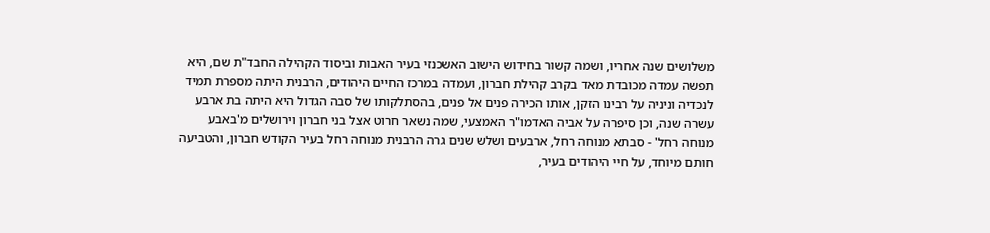משלושים שנה אחריו, ושמה קשור בחידוש הישוב האשכנזי בעיר האבות וביסוד הקהילה החבד"ת שם, היא תפשה עמדה מכובדת מאד בקרב קהילת חברון, ועמדה במרכז החיים היהודים, הרבנית היתה מספרת תמיד לנכדיה וניניה על רבינו הזקן, אותו הכירה פנים אל פנים, בהסתלקותו של סבה הגדול היא היתה בת ארבע עשרה שנה, וכן סיפרה על אביה האדמו"ר האמצעי, שמה נשאר חרוט אצל בני חברון וירושלים מ'באבע מנוחה רחל' - סבתא מנוחה רחל, ארבעים ושלש שנים גרה הרבנית מנוחה רחל בעיר הקודש חברון, והטביעה חותם מיוחד, על חיי היהודים בעיר,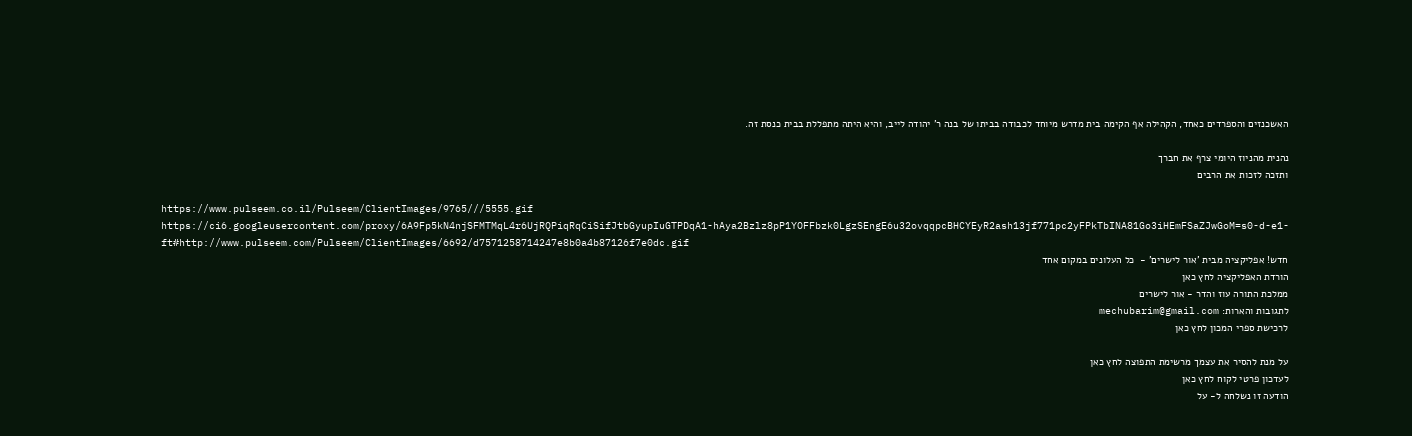האשכנזים והספרדים כאחד, הקהילה אף הקימה בית מדרש מיוחד לכבודה בביתו של בנה ר' יהודה לייב, והיא היתה מתפללת בבית כנסת זה.

נהנית מהניוז היומי צרף את חברך
ותזכה לזכות את הרבים

https://www.pulseem.co.il/Pulseem/ClientImages/9765///5555.gif
https://ci6.googleusercontent.com/proxy/6A9Fp5kN4njSFMTMqL4r6UjRQPiqRqCiSifJtbGyupIuGTPDqA1-hAya2Bzlz8pP1YOFFbzk0LgzSEngE6u32ovqqpcBHCYEyR2ash13jf771pc2yFPkTbINA81Go3iHEmFSaZJwGoM=s0-d-e1-ft#http://www.pulseem.com/Pulseem/ClientImages/6692/d7571258714247e8b0a4b87126f7e0dc.gif
חדש! אפליקציה מבית 'אור לישרים' -  כל העלונים במקום אחד
הורדת האפליקציה לחץ כאן
ממלכת התורה עוז והדר - אור לישרים
לתגובות והארות: mechubarim@gmail.com
לרכישת ספרי המכון לחץ כאן

על מנת להסיר את עצמך מרשימת התפוצה לחץ כאן
לעדכון פרטי לקוח לחץ כאן
הודעה זו נשלחה ל- על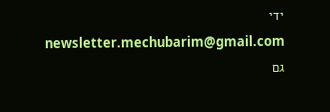ידי newsletter.mechubarim@gmail.com
גם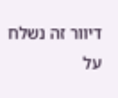דיוור זה נשלח על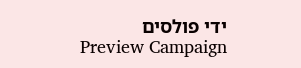ידי פולסים
Preview Campaign